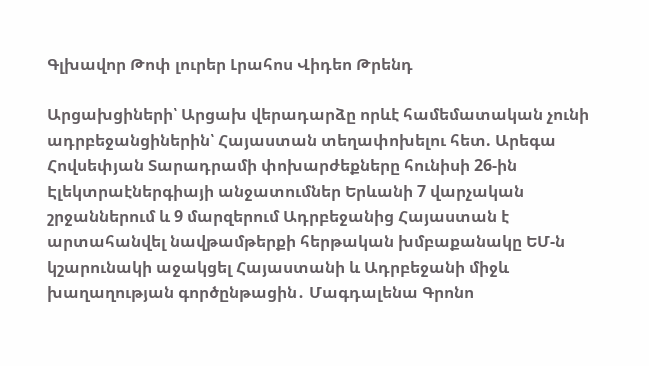Գլխավոր Թոփ լուրեր Լրահոս Վիդեո Թրենդ

Արցախցիների՝ Արցախ վերադարձը որևէ համեմատական չունի ադրբեջանցիներին՝ Հայաստան տեղափոխելու հետ. Արեգա Հովսեփյան Տարադրամի փոխարժեքները հունիսի 26-ին Էլեկտրաէներգիայի անջատումներ Երևանի 7 վարչական շրջաններում և 9 մարզերում Ադրբեջանից Հայաստան է արտահանվել նավթամթերքի հերթական խմբաքանակը ԵՄ-ն կշարունակի աջակցել Հայաստանի և Ադրբեջանի միջև խաղաղության գործընթացին․ Մագդալենա Գրոնո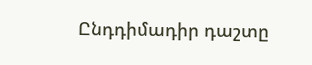Ընդդիմադիր դաշտը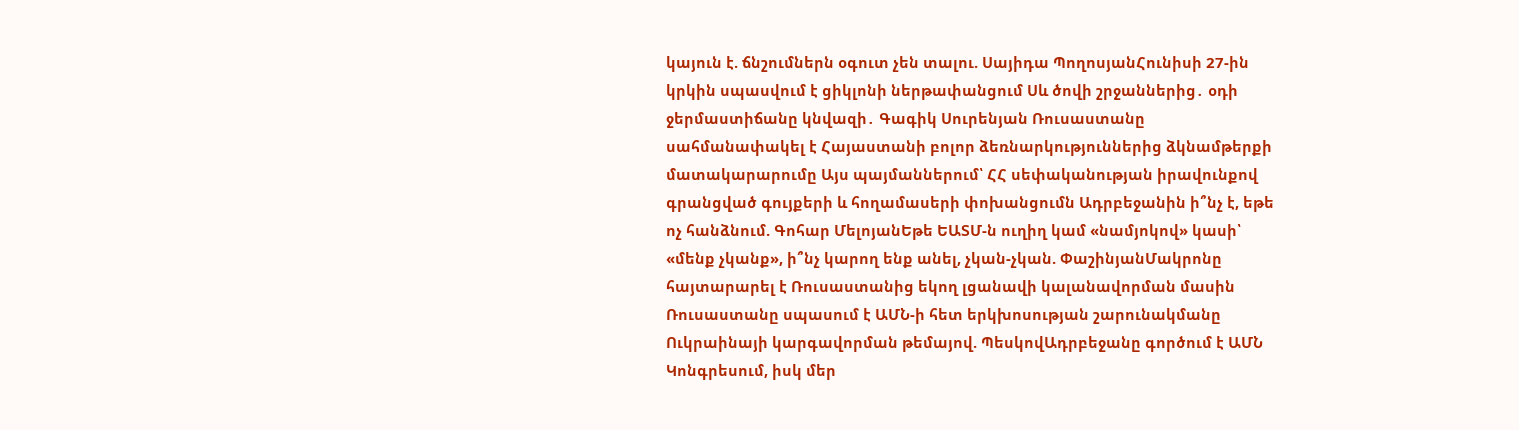կայուն է. ճնշումներն օգուտ չեն տալու. Սայիդա ՊողոսյանՀունիսի 27-ին կրկին սպասվում է ցիկլոնի ներթափանցում Սև ծովի շրջաններից․ օդի ջերմաստիճանը կնվազի․ Գագիկ Սուրենյան Ռուսաստանը սահմանափակել է Հայաստանի բոլոր ձեռնարկություններից ձկնամթերքի մատակարարումը Այս պայմաններում՝ ՀՀ սեփականության իրավունքով գրանցված գույքերի և հողամասերի փոխանցումն Ադրբեջանին ի՞նչ է, եթե ոչ հանձնում. Գոհար ՄելոյանԵթե ԵԱՏՄ-ն ուղիղ կամ «նամյոկով» կասի՝ «մենք չկանք», ի՞նչ կարող ենք անել, չկան-չկան. ՓաշինյանՄակրոնը հայտարարել է Ռուսաստանից եկող լցանավի կալանավորման մասին Ռուսաստանը սպասում է ԱՄՆ-ի հետ երկխոսության շարունակմանը Ուկրաինայի կարգավորման թեմայով. ՊեսկովԱդրբեջանը գործում է ԱՄՆ Կոնգրեսում, իսկ մեր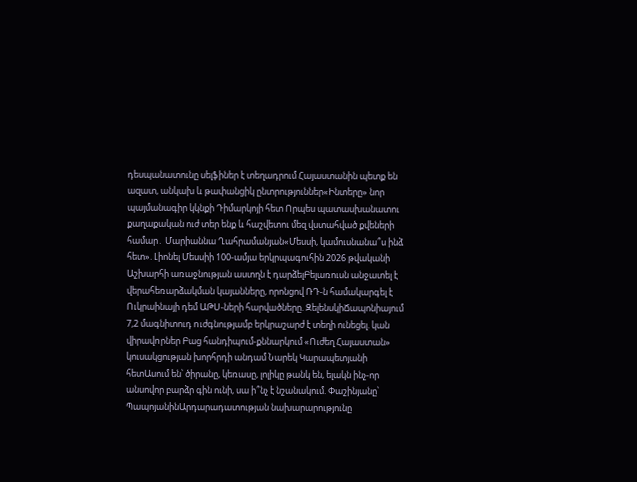դեսպանատունը սելֆիներ է տեղադրում Հայաստանին պետք են ազատ, անկախ և թափանցիկ ընտրություններ«Ինտերը» նոր պայմանագիր կկնքի Դիմարկոյի հետ Որպես պատասխանատու քաղաքական ուժ տեր ենք և հաշվետու մեզ վստահված քվեների համար․ Մարիաննա Ղահրամանյան«Մեսսի, կամուսնանա՞ս ինձ հետ». Լիոնել Մեսսիի 100-ամյա երկրպագուհին 2026 թվականի Աշխարհի առաջնության աստղն է դարձելԲելառուսն անջատել է վերահեռարձակման կայանները, որոնցով ՌԴ-ն համակարգել է Ուկրաինայի դեմ ԱԹՍ-ների հարվшծները. ԶելենսկիՃապոնիայում 7,2 մագնիտուդ nւժգնությամբ երկրաշարժ է տեղի ունեցել. կան վիրավnրներ Բաց հանդիպում-քննարկում «Ուժեղ Հայաստան» կուսակցության խորհրդի անդամ Նարեկ Կարապետյանի հետԱսում են՝ ծիրանը, կեռասը, լոլիկը թանկ են, ելակն ինչ-որ անսովոր բարձր գին ունի, սա ի՞նչ է նշանակում. Փաշինյանը՝ ՊապոյանինԱրդարադատության նախարարությունը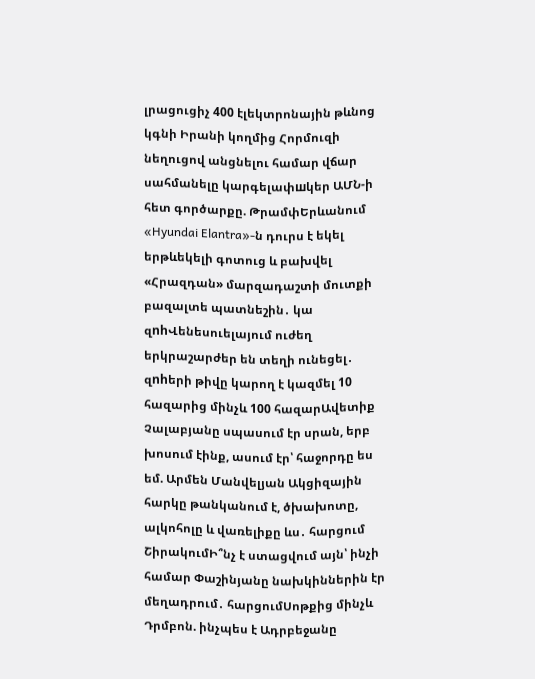լրացուցիչ 400 էլեկտրոնային թևնոց կգնի Իրանի կողմից Հորմուզի նեղուցով անցնելու համար վճար սահմանելը կարգելափшկեր ԱՄՆ-ի հետ գործարքը. ԹրամփԵրևանում «Hyundai Elantra»-ն դուրս է եկել երթևեկելի գոտուց և բախվել «Հրազդան» մարզադաշտի մուտքի բազալտե պատնեշին․ կա զnhՎենեսուելայում ուժեղ երկրաշարժեր են տեղի ունեցել․ զnhերի թիվը կարող է կազմել 10 հազարից մինչև 100 հազարԱվետիք Չալաբյանը սպասում էր սրան, երբ խոսում էինք, ասում էր՝ հաջորդը ես եմ. Արմեն Մանվելյան Ակցիզային հարկը թանկանում է, ծխախոտը, ալկոհոլը և վառելիքը ևս․ հարցում ՇիրակումԻ՞նչ է ստացվում այն՝ ինչի համար Փաշինյանը նախկիններին էր մեղադրում․ հարցումՍոթքից մինչև Դրմբոն. ինչպես է Ադրբեջանը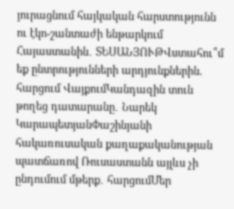յուրացնում հայկական հարստությունն ու էկո-շանտաժի ենթարկում Հայաստանին․ ՏԵՍԱՆՅՈՒԹՎստահու՞մ եք ընտրությունների արդյունքներին. հարցում ՎայքումԿանդազին տուն թողեց դատարանը․ Նարեկ ԿարապետյանՓաշինյանի հակառուսական քաղաքականության պատճառով Ռուսաստանն այլևս չի ընդումում մթերք․ հարցումՄեր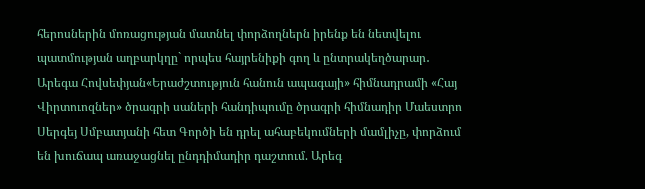հերոսներին մոռացության մատնել փորձողներն իրենք են նետվելու պատմության աղբարկղը` որպես հայրենիքի գող և ընտրակեղծարար․ Արեգա Հովսեփյան«Երաժշտություն հանուն ապագայի» հիմնադրամի «Հայ Վիրտուոզներ» ծրագրի սաների հանդիպումը ծրագրի հիմնադիր Մաեստրո Սերգեյ Սմբատյանի հետ Գործի են դրել ահաբեկումների մամլիչը, փորձում են խուճապ առաջացնել ընդդիմադիր դաշտում. Արեգ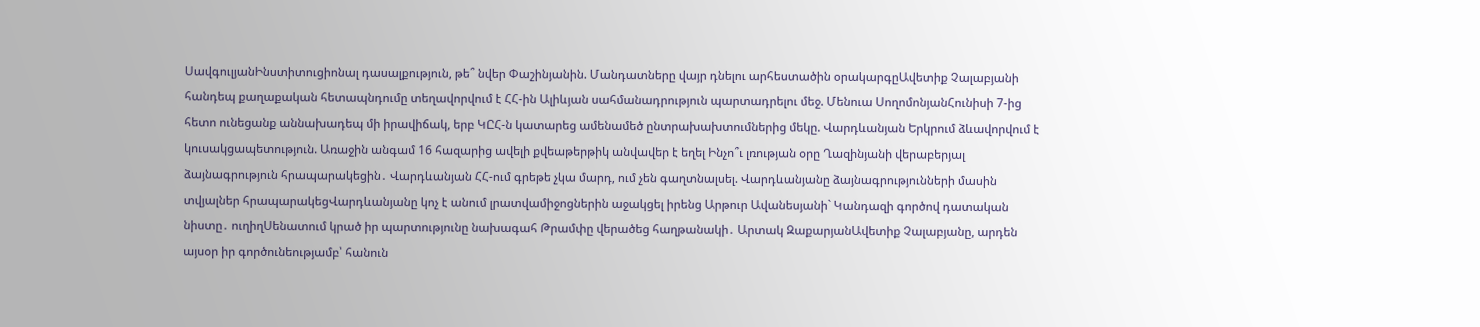ՍավգուլյանԻնստիտուցիոնալ դասալքություն, թե՞ նվեր Փաշինյանին. Մանդատները վայր դնելու արհեստածին օրակարգըԱվետիք Չալաբյանի հանդեպ քաղաքական հետապնդումը տեղավորվում է ՀՀ-ին Ալիևյան սահմանադրություն պարտադրելու մեջ. Մենուա ՍողոմոնյանՀունիսի 7-ից հետո ունեցանք աննախադեպ մի իրավիճակ, երբ ԿԸՀ-ն կատարեց ամենամեծ ընտրախախտումներից մեկը. Վարդևանյան Երկրում ձևավորվում է կուսակցապետություն. Առաջին անգամ 16 հազարից ավելի քվեաթերթիկ անվավեր է եղել Ինչո՞ւ լռության օրը Ղազինյանի վերաբերյալ ձայնագրություն հրապարակեցին․ Վարդևանյան ՀՀ-ում գրեթե չկա մարդ, ում չեն գաղտնալսել. Վարդևանյանը ձայնագրությունների մասին տվյալներ հրապարակեցՎարդևանյանը կոչ է անում լրատվամիջոցներին աջակցել իրենց Արթուր Ավանեսյանի` Կանդազի գործով դատական նիստը․ ուղիղՍենատում կրած իր պարտությունը նախագահ Թրամփը վերածեց հաղթանակի․ Արտակ ԶաքարյանԱվետիք Չալաբյանը, արդեն այսօր իր գործունեությամբ՝ հանուն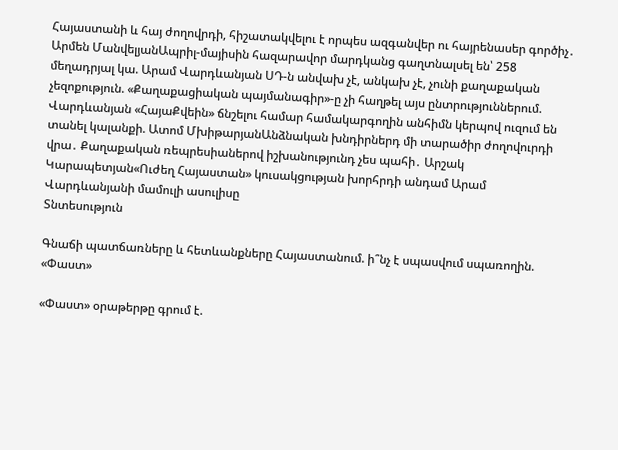Հայաստանի և հայ ժողովրդի, հիշատակվելու է որպես ազգանվեր ու հայրենասեր գործիչ․ Արմեն ՄանվելյանԱպրիլ-մայիսին հազարավոր մարդկանց գաղտնալսել են՝ 258 մեղադրյալ կա. Արամ Վարդևանյան ՍԴ-ն անվախ չէ, անկախ չէ, չունի քաղաքական չեզոքություն. «Քաղաքացիական պայմանագիր»-ը չի հաղթել այս ընտրություններում. Վարդևանյան «ՀայաՔվեին» ճնշելու համար համակարգողին անհիմն կերպով ուզում են տանել կալանքի. Ատոմ ՄխիթարյանԱնձնական խնդիրներդ մի տարածիր ժողովուրդի վրա․ Քաղաքական ռեպրեսիաներով իշխանությունդ չես պահի․ Արշակ Կարապետյան«Ուժեղ Հայաստան» կուսակցության խորհրդի անդամ Արամ Վարդևանյանի մամուլի ասուլիսը
Տնտեսություն

Գնաճի պատճառները և հետևանքները Հայաստանում. ի՞նչ է սպասվում սպառողին. «Փաստ»

«Փաստ» օրաթերթը գրում է.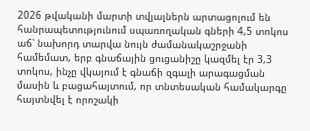2026 թվականի մարտի տվյալներն արտացոլում են հանրապետությունում սպառողական գների 4,5 տոկոս աճ՝ նախորդ տարվա նույն ժամանակաշրջանի համեմատ, երբ գնաճային ցուցանիշը կազմել էր 3,3 տոկոս, ինչը վկայում է գնաճի զգալի արագացման մասին և բացահայտում, որ տնտեսական համակարգը հայտնվել է որոշակի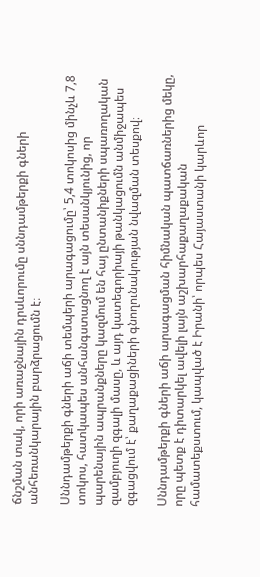ճնշման տակ, որի առաջնային դրսևորումը սննդամթերքի գների անհեռանկարային բարձրացումն է։

Սննդամթերքի գների աճի տեմպերի արագացումը՝ 5,4 տոկոսից մինչև 7,8 տոկոս, հատկապես անհանգստացնող է այն տեսանկյունից, որ պարենային ապրանքները կազմում են հայ ընտանիքների սպառողական զամբյուղի զգալի մասը, և այդ կատեգորիայի թանկացումն անմիջապես զգացվում է՝ քաղաքացիների գնողունակության նվազման տեսքով։

Սննդամթերքի գների աճի արագացման հիմնական պատճառներից մեկը, որը պետք է դիտարկել ավելի լայն աշխարհաքաղաքական համատեքստում, կապված է Իրանի՝ որպես Հայաստանի կարևոր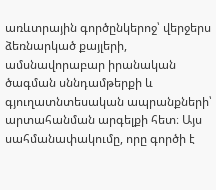առևտրային գործընկերոջ՝ վերջերս ձեռնարկած քայլերի, ամսնավորաբար իրանական ծագման սննդամթերքի և գյուղատնտեսական ապրանքների՝ արտահանման արգելքի հետ։ Այս սահմանափակումը, որը գործի է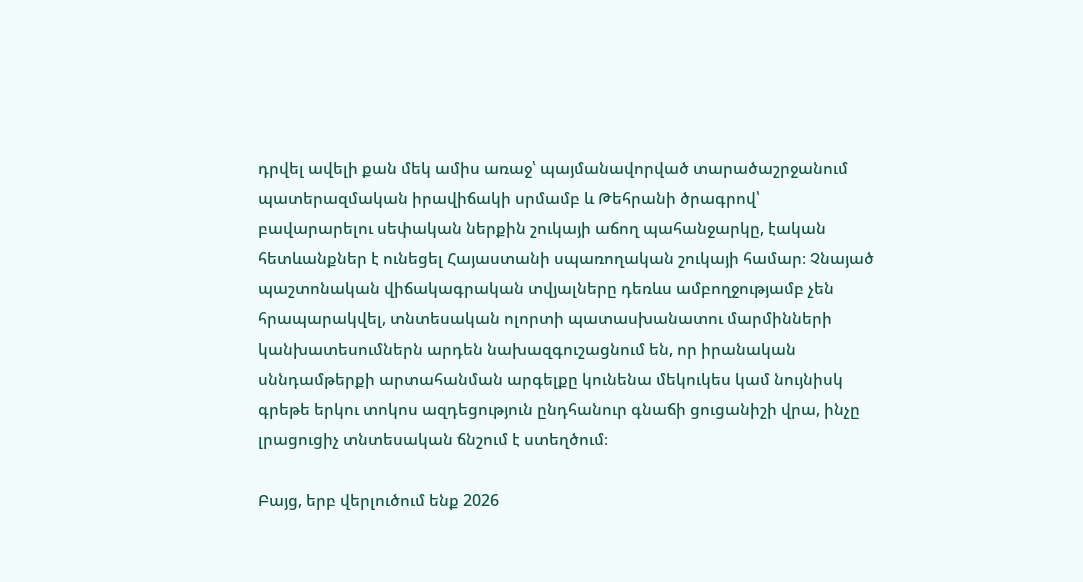դրվել ավելի քան մեկ ամիս առաջ՝ պայմանավորված տարածաշրջանում պատերազմական իրավիճակի սրմամբ և Թեհրանի ծրագրով՝ բավարարելու սեփական ներքին շուկայի աճող պահանջարկը, էական հետևանքներ է ունեցել Հայաստանի սպառողական շուկայի համար։ Չնայած պաշտոնական վիճակագրական տվյալները դեռևս ամբողջությամբ չեն հրապարակվել, տնտեսական ոլորտի պատասխանատու մարմինների կանխատեսումներն արդեն նախազգուշացնում են, որ իրանական սննդամթերքի արտահանման արգելքը կունենա մեկուկես կամ նույնիսկ գրեթե երկու տոկոս ազդեցություն ընդհանուր գնաճի ցուցանիշի վրա, ինչը լրացուցիչ տնտեսական ճնշում է ստեղծում։

Բայց, երբ վերլուծում ենք 2026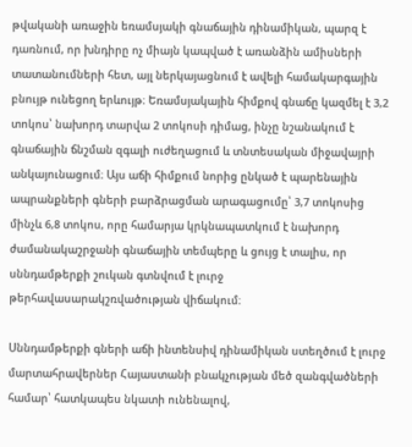թվականի առաջին եռամսյակի գնաճային դինամիկան, պարզ է դառնում, որ խնդիրը ոչ միայն կապված է առանձին ամիսների տատանումների հետ, այլ ներկայացնում է ավելի համակարգային բնույթ ունեցող երևույթ։ Եռամսյակային հիմքով գնաճը կազմել է 3,2 տոկոս՝ նախորդ տարվա 2 տոկոսի դիմաց, ինչը նշանակում է գնաճային ճնշման զգալի ուժեղացում և տնտեսական միջավայրի անկայունացում։ Այս աճի հիմքում նորից ընկած է պարենային ապրանքների գների բարձրացման արագացումը՝ 3,7 տոկոսից մինչև 6,8 տոկոս, որը համարյա կրկնապատկում է նախորդ ժամանակաշրջանի գնաճային տեմպերը և ցույց է տալիս, որ սննդամթերքի շուկան գտնվում է լուրջ թերհավասարակշռվածության վիճակում։

Սննդամթերքի գների աճի ինտենսիվ դինամիկան ստեղծում է լուրջ մարտահրավերներ Հայաստանի բնակչության մեծ զանգվածների համար՝ հատկապես նկատի ունենալով,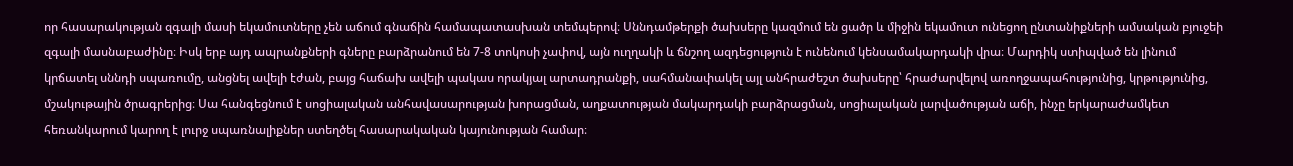որ հասարակության զգալի մասի եկամուտները չեն աճում գնաճին համապատասխան տեմպերով։ Սննդամթերքի ծախսերը կազմում են ցածր և միջին եկամուտ ունեցող ընտանիքների ամսական բյուջեի զգալի մասնաբաժինը։ Իսկ երբ այդ ապրանքների գները բարձրանում են 7-8 տոկոսի չափով, այն ուղղակի և ճնշող ազդեցություն է ունենում կենսամակարդակի վրա։ Մարդիկ ստիպված են լինում կրճատել սննդի սպառումը, անցնել ավելի էժան, բայց հաճախ ավելի պակաս որակյալ արտադրանքի, սահմանափակել այլ անհրաժեշտ ծախսերը՝ հրաժարվելով առողջապահությունից, կրթությունից, մշակութային ծրագրերից։ Սա հանգեցնում է սոցիալական անհավասարության խորացման, աղքատության մակարդակի բարձրացման, սոցիալական լարվածության աճի, ինչը երկարաժամկետ հեռանկարում կարող է լուրջ սպառնալիքներ ստեղծել հասարակական կայունության համար։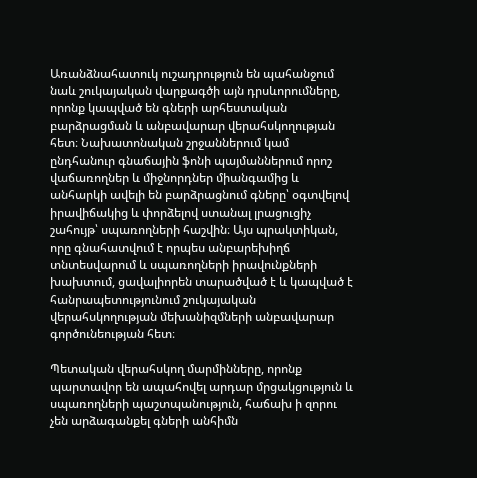Առանձնահատուկ ուշադրություն են պահանջում նաև շուկայական վարքագծի այն դրսևորումները, որոնք կապված են գների արհեստական բարձրացման և անբավարար վերահսկողության հետ։ Նախատոնական շրջաններում կամ ընդհանուր գնաճային ֆոնի պայմաններում որոշ վաճառողներ և միջնորդներ միանգամից և անհարկի ավելի են բարձրացնում գները՝ օգտվելով իրավիճակից և փորձելով ստանալ լրացուցիչ շահույթ՝ սպառողների հաշվին։ Այս պրակտիկան, որը գնահատվում է որպես անբարեխիղճ տնտեսվարում և սպառողների իրավունքների խախտում, ցավալիորեն տարածված է և կապված է հանրապետությունում շուկայական վերահսկողության մեխանիզմների անբավարար գործունեության հետ։

Պետական վերահսկող մարմինները, որոնք պարտավոր են ապահովել արդար մրցակցություն և սպառողների պաշտպանություն, հաճախ ի զորու չեն արձագանքել գների անհիմն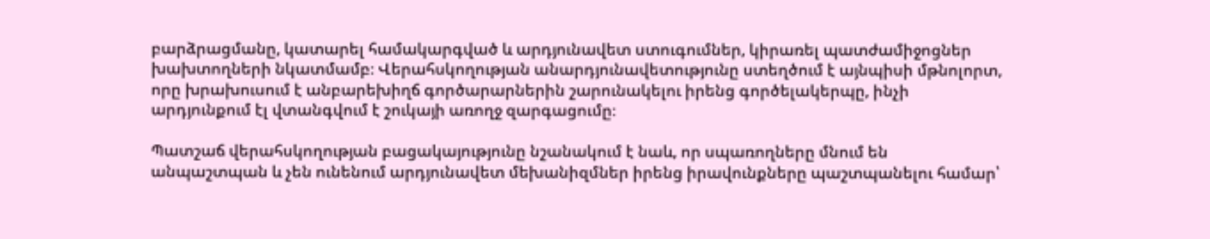բարձրացմանը, կատարել համակարգված և արդյունավետ ստուգումներ, կիրառել պատժամիջոցներ խախտողների նկատմամբ։ Վերահսկողության անարդյունավետությունը ստեղծում է այնպիսի մթնոլորտ, որը խրախուսում է անբարեխիղճ գործարարներին շարունակելու իրենց գործելակերպը, ինչի արդյունքում էլ վտանգվում է շուկայի առողջ զարգացումը։

Պատշաճ վերահսկողության բացակայությունը նշանակում է նաև, որ սպառողները մնում են անպաշտպան և չեն ունենում արդյունավետ մեխանիզմներ իրենց իրավունքները պաշտպանելու համար՝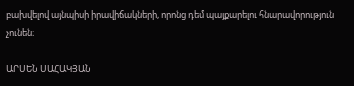բախվելով այնպիսի իրավիճակների, որոնց դեմ պայքարելու հնարավորություն չունեն։

ԱՐՍԵՆ ՍԱՀԱԿՅԱՆ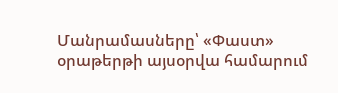Մանրամասները՝ «Փաստ» օրաթերթի այսօրվա համարում